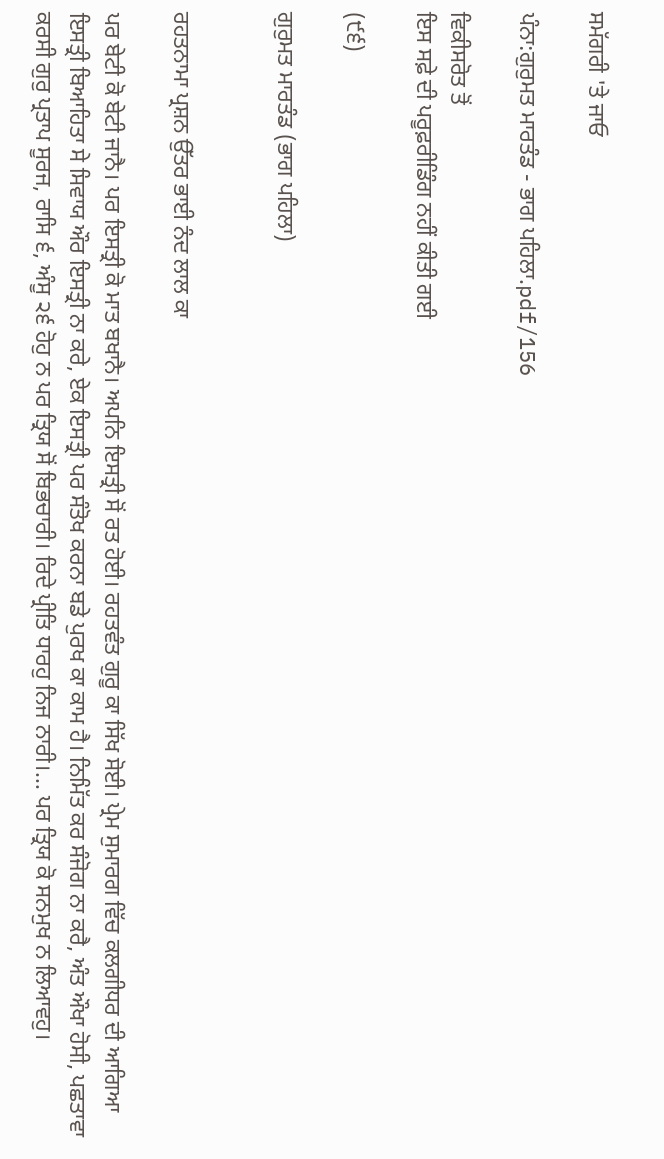ਸਮੱਗਰੀ 'ਤੇ ਜਾਓ

ਪੰਨਾ:ਗੁਰੁਮਤ ਮਾਰਤੰਡ - ਭਾਗ ਪਹਿਲਾ.pdf/156

ਵਿਕੀਸਰੋਤ ਤੋਂ
ਇਸ ਸਫ਼ੇ ਦੀ ਪਰੂਫ਼ਰੀਡਿੰਗ ਨਹੀਂ ਕੀਤੀ ਗਈ

(੯੬)

ਗੁਰੁਮਤ ਮਾਰਤੰਡ (ਭਾਗ ਪਹਿਲਾ)


ਰਹਤਨਾਮਾ ਪ੍ਰਸ਼ਨ ਉੱਤਰ ਭਾਈ ਨੰਦ ਲਾਲ ਕਾ

ਪਰ ਬੇਟੀ ਕੋ ਬੇਟੀ ਜਾਨੈ। ਪਰ ਇਸਤ੍ਰੀ ਕੋ ਮਾਤ ਬਖਾਨੈ। ਅਪਨਿ ਇਸਤ੍ਰੀ ਸੋਂ ਰਤ ਹੋਈ। ਰਹਤਵੰਤ ਗੁਰੂ ਕਾ ਸਿੱਖ ਸੋਈ। ਪ੍ਰੇਮ ਸੁਮਾਰਗ ਵਿੱਚ ਕਲਗੀਧਰ ਦੀ ਆਗਿਆ ਇਸਤ੍ਰੀ ਬਿਆਹਿਤਾ ਸੇ ਸਿਵਾਯ ਔਰ ਇਸਤ੍ਰੀ ਨਾ ਕਰੇ, ਏਕ ਇਸਤ੍ਰੀ ਪਰ ਸੰਤੋਖ ਕਰਨਾ ਬਡੇ ਪੁਰਖ ਕਾ ਕਾਮ ਹੈ। ਨਿਮਿੱਤ ਕਰ ਸੰਜੋਗ ਨਾ ਕਰੈ, ਅੰਤ ਔਖਾ ਹੋਸੀ, ਪਛਤਾਵਾ ਕਰਸੀ ਗੁਰੁ ਪ੍ਰਤਾਪ ਸੂਰਜ, ਰਾਸਿ ੬, ਅੰਸੂ ੨੬ ਹੋਹੁ ਨ ਪਰ ਤ੍ਰਿਯ ਸੋਂ ਬਿਭਚਾਰੀ। ਰਿਦੇ ਪ੍ਰੀਤਿ ਧਾਰਹੁ ਨਿਜ ਨਾਰੀ।... ਪਰ ਤ੍ਰਿਯ ਕੋ ਸਨਮੁਖ ਨ ਲਿਆਵਹੁ।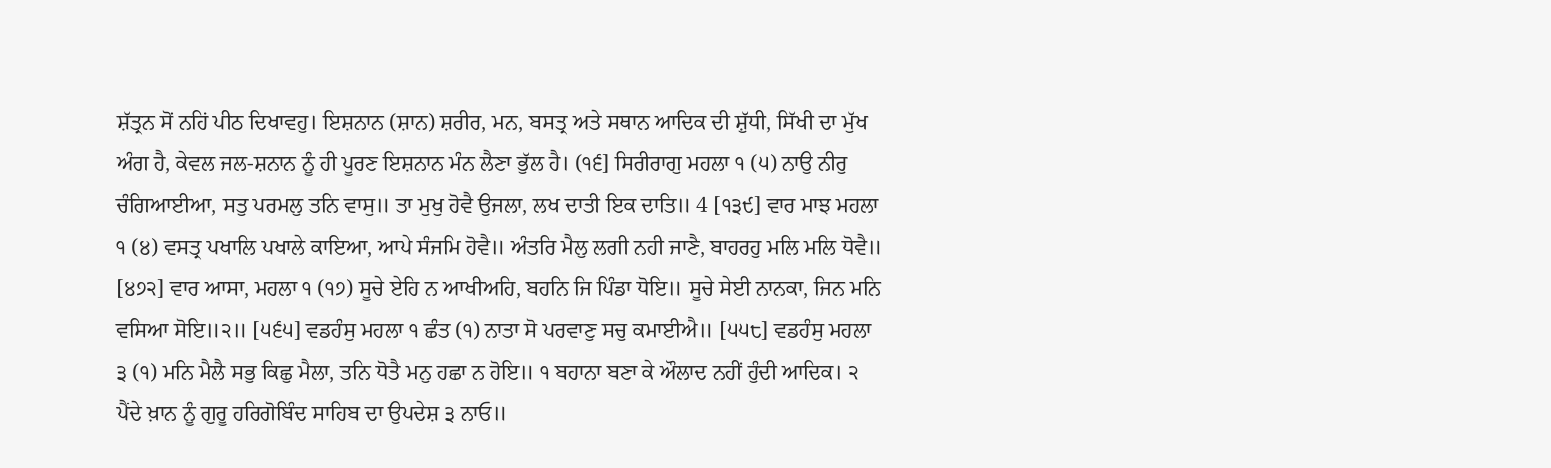ਸ਼ੱਤ੍ਰਨ ਸੋਂ ਨਹਿਂ ਪੀਠ ਦਿਖਾਵਹੁ। ਇਸ਼ਨਾਨ (ਸ਼ਾਨ) ਸ਼ਰੀਰ, ਮਨ, ਬਸਤ੍ਰ ਅਤੇ ਸਥਾਨ ਆਦਿਕ ਦੀ ਸ਼ੁੱਧੀ, ਸਿੱਖੀ ਦਾ ਮੁੱਖ ਅੰਗ ਹੈ, ਕੇਵਲ ਜਲ-ਸ਼ਨਾਨ ਨੂੰ ਹੀ ਪੂਰਣ ਇਸ਼ਨਾਨ ਮੰਨ ਲੈਣਾ ਭੁੱਲ ਹੈ। (੧੬] ਸਿਰੀਰਾਗੁ ਮਹਲਾ ੧ (੫) ਨਾਉ ਨੀਰੁ ਚੰਗਿਆਈਆ, ਸਤੁ ਪਰਮਲੁ ਤਨਿ ਵਾਸੁ॥ ਤਾ ਮੁਖੁ ਹੋਵੈ ਉਜਲਾ, ਲਖ ਦਾਤੀ ਇਕ ਦਾਤਿ॥ 4 [੧੩੯] ਵਾਰ ਮਾਝ ਮਹਲਾ ੧ (੪) ਵਸਤ੍ਰ ਪਖਾਲਿ ਪਖਾਲੇ ਕਾਇਆ, ਆਪੇ ਸੰਜਮਿ ਹੋਵੈ॥ ਅੰਤਰਿ ਮੈਲੁ ਲਗੀ ਨਹੀ ਜਾਣੈ, ਬਾਹਰਹੁ ਮਲਿ ਮਲਿ ਧੋਵੈ॥ [੪੭੨] ਵਾਰ ਆਸਾ, ਮਹਲਾ ੧ (੧੭) ਸੂਚੇ ਏਹਿ ਨ ਆਖੀਅਹਿ, ਬਹਨਿ ਜਿ ਪਿੰਡਾ ਧੋਇ॥ ਸੂਚੇ ਸੇਈ ਨਾਨਕਾ, ਜਿਨ ਮਨਿ ਵਸਿਆ ਸੋਇ॥੨॥ [੫੬੫] ਵਡਹੰਸੁ ਮਹਲਾ ੧ ਛੰਤ (੧) ਨਾਤਾ ਸੋ ਪਰਵਾਣੁ ਸਚੁ ਕਮਾਈਐ॥ [੫੫੮] ਵਡਹੰਸੁ ਮਹਲਾ ੩ (੧) ਮਨਿ ਮੈਲੈ ਸਭੁ ਕਿਛੁ ਮੈਲਾ, ਤਨਿ ਧੋਤੈ ਮਨੁ ਹਛਾ ਨ ਹੋਇ॥ ੧ ਬਹਾਨਾ ਬਣਾ ਕੇ ਔਲਾਦ ਨਹੀਂ ਹੁੰਦੀ ਆਦਿਕ। ੨ ਪੈਂਦੇ ਖ਼ਾਨ ਨੂੰ ਗੁਰੂ ਹਰਿਗੋਬਿੰਦ ਸਾਹਿਬ ਦਾ ਉਪਦੇਸ਼ ੩ ਨਾਓ॥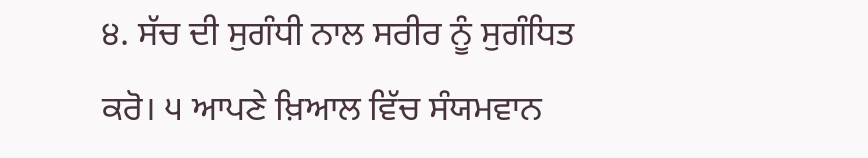੪. ਸੱਚ ਦੀ ਸੁਗੰਧੀ ਨਾਲ ਸਰੀਰ ਨੂੰ ਸੁਗੰਧਿਤ ਕਰੋ। ੫ ਆਪਣੇ ਖ਼ਿਆਲ ਵਿੱਚ ਸੰਯਮਵਾਨ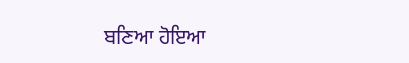ਬਣਿਆ ਹੋਇਆ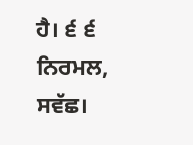ਹੈ। ੬ ੬ ਨਿਰਮਲ, ਸਵੱਛ।